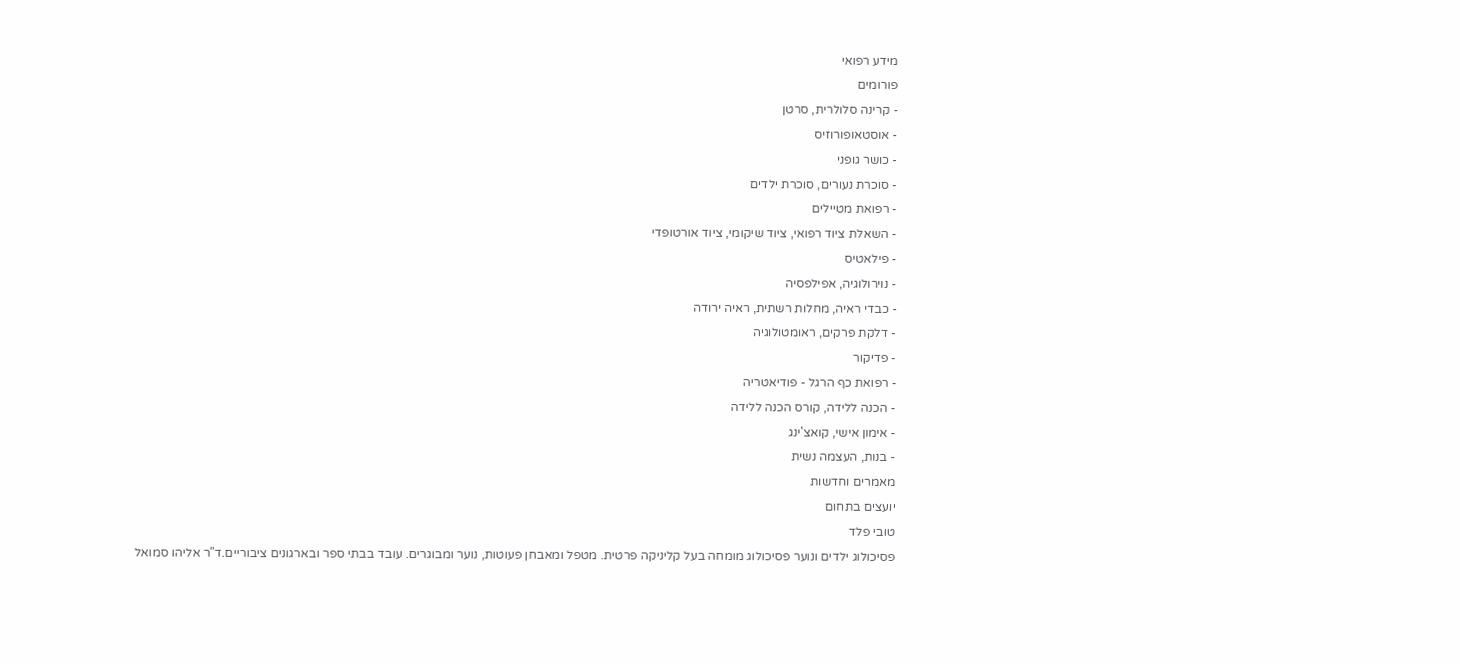מידע רפואי
פורומים
- קרינה סלולרית, סרטן
- אוסטאופורוזיס
- כושר גופני
- סוכרת נעורים, סוכרת ילדים
- רפואת מטיילים
- השאלת ציוד רפואי, ציוד שיקומי, ציוד אורטופדי
- פילאטיס
- נוירולוגיה, אפילפסיה
- כבדי ראיה, מחלות רשתית, ראיה ירודה
- דלקת פרקים, ראומטולוגיה
- פדיקור
- רפואת כף הרגל - פודיאטריה
- הכנה ללידה, קורס הכנה ללידה
- אימון אישי, קואצ'ינג
- בנות, העצמה נשית
מאמרים וחדשות
יועצים בתחום
טובי פלד
פסיכולוג ילדים ונוער פסיכולוג מומחה בעל קליניקה פרטית. מטפל ומאבחן פעוטות, נוער ומבוגרים. עובד בבתי ספר ובארגונים ציבוריים.ד"ר אליהו סמואל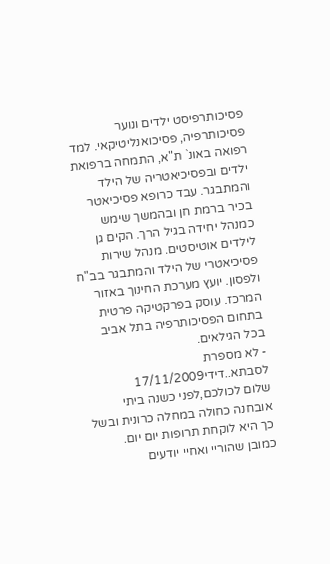פסיכותרפיסט ילדים ונוער פסיכותרפיה, פסיכואנליטיקאי. למד רפואה באונ` ת"א, התמחה ברפואת ילדים ובפסיכיאטריה של הילד והמתבגר. עבד כרופא פסיכיאטר בכיר ברמת חן ובהמשך שימש כמנהל יחידה בגיל הרך. הקים גן לילדים אוטיסטים. מנהל שירות פסיכיאטרי של הילד והמתבגר בב"ח ולפסון. יועץ מערכת החינוך באזור המרכז. עוסק בפרקטיקה פרטית בתחום הפסיכותרפיה בתל אביב בכל הגילאים.
- לא מספרת לסבתא..דידי17/11/2009
שלום לכולכם,לפני כשנה ביתי אובחנה כחולה במחלה כרונית ובשל כך היא לוקחת תרופות יום יום.
כמובן שהוריי ואחיי יודעים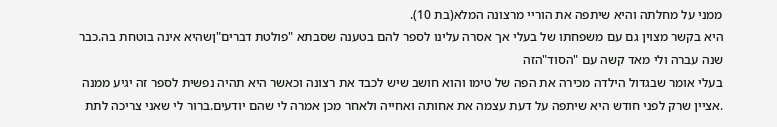ממני על מחלתה והיא שיתפה את הוריי מרצונה המלא(בת 10).
היא בקשר מצוין גם עם משפחתו של בעלי אך אסרה עלינו לספר להם בטענה שסבתא "פולטת דברים"ןשהיא אינה בוטחת בה.כבר שנה עברה ולי מאד קשה עם "הסוד"הזה
בעלי אומר שבגדול הילדה מכירה את הפה של טימו והוא חושב שיש לכבד את רצונה וכאשר היא תהיה נפשית לספר זה יגיע ממנה .אציין שרק לפני חודש היא שיתפה על דעת עצמה את אחותה ואחייה ולאחר מכן אמרה לי שהם יודעים.ברור לי שאני צריכה לתת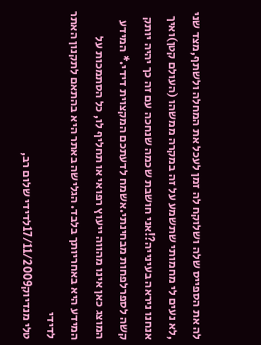לה את הספייס שלה ושלוקח לה זמן לעכל את המחלה ולשתף,מצד שני ,לא נעים לי מחמותי שתשמע על זה במקרה ממשהו (העולם קטן)ואיך אנחנו ניראה בעינייה?!אני חושבת שכמה שנחכה עם זה כך יהיה יותק קשה לספרלפחות מבחינתי.אשמח לדעתכם המקצוית דידי.* המידע המוצג כאן אינו מהווה ייעוץ רפואי או תחליף לו, כל הסתמכות על המידע היא באחריותך בלבד. הגלישה באתר היא בהתאם לתקנון האתר לדידי
טלי מנדיוק17/11/2009לדידי שלום רב,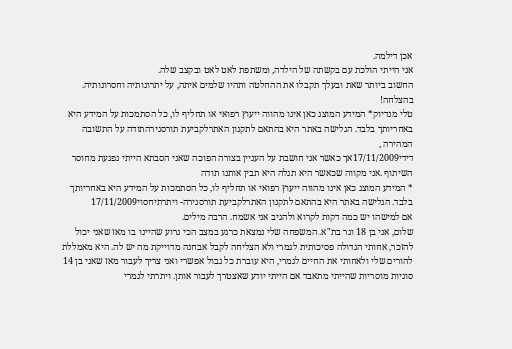אכן דילמה.
אני הייתי הולכת עם בקשתה של הילדה, ומשתפת לאט לאט ובקצב שלה.
החשוב ביותר שאת ובעלך תקבלו את ההחלטה ותהיו שלמים איתה, על יתרונותיה וחסרונותיה.
בהצלחה!
טלי מנדיוק* המידע המוצג כאן אינו מהווה ייעוץ רפואי או תחליף לו, כל הסתמכות על המידע היא באחריותך בלבד. הגלישה באתר היא בהתאם לתקנון האתרלקביעת תורסגירהתודה על התשובה המהירה ,
דידי17/11/2009אך כאשר אני חושבת על העניין בצורה הפוכה שאני הסבתא הייתי נפגעת מחוסר השיתוף .אני מקווה שכאשר היא תגלה היא תבין אותנו תודה
* המידע המוצג כאן אינו מהווה ייעוץ רפואי או תחליף לו, כל הסתמכות על המידע היא באחריותך בלבד. הגלישה באתר היא בהתאם לתקנון האתרלקביעת תורסגירה- ויתרתיחסוי17/11/2009
אם למישהו יש כמה דקות לקרוא ולהגיב אני אשמח. הרבה מילים.
שלום, אני בן 18 וגר בת"א. המשפחה שלי נמצאת כרגע במצב הכי גרוע שהיינו בו מאז שאני יכול להזכר, אחותי הגדולה פסיכותית לגמרי ולא הצליחה לקבל אבחנה מדוייקת מה יש לה. היא מאמללת להורים שלי ולאחותי את החיים לגמרי, היא עוברת כל גבול אפשרי ואני צריך לעבור מאז שאני בן 14 סוגיות מוסריות שהייתי מתאבד אם הייתי יודע שאצטרך לעבור אותן. ויתרתי לגמרי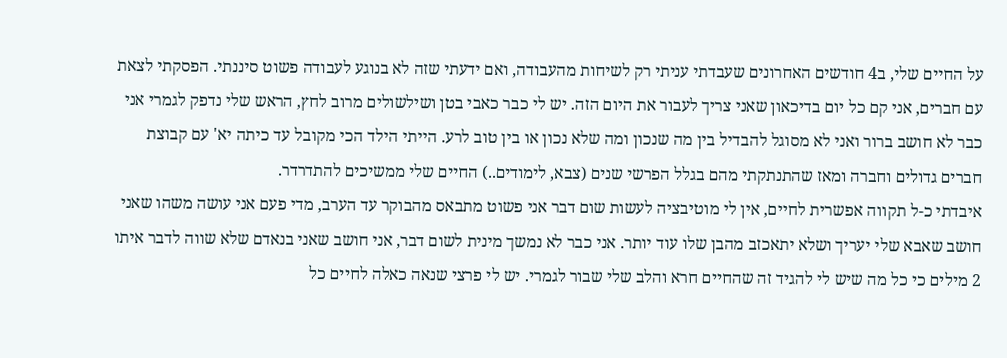על החיים שלי, ב4 חודשים האחרונים שעבדתי עניתי רק לשיחות מהעבודה, ואם ידעתי שזה לא בנוגע לעבודה פשוט סיננתי. הפסקתי לצאת עם חברים, אני קם כל יום בדיכאון שאני צריך לעבור את היום הזה. יש לי כבר כאבי בטן ושילשולים מרוב לחץ, הראש שלי נדפק לגמרי אני כבר לא חושב ברור ואני לא מסוגל להבדיל בין מה שנכון ומה שלא נכון או בין טוב לרע. הייתי הילד הכי מקובל עד כיתה יא' עם קבוצת חברים גדולים וחברה ומאז שהתנתקתי מהם בגלל הפרשי שנים (צבא, לימודים..) החיים שלי ממשיכים להתדרדר.
איבדתי כ-ל תקווה אפשרית לחיים, אין לי מוטיבציה לעשות שום דבר אני פשוט מתבאס מהבוקר עד הערב, מדי פעם אני עושה משהו שאני חושב שאבא שלי יעריך ושלא יתאכזב מהבן שלו עוד יותר. אני כבר לא נמשך מינית לשום דבר, אני חושב שאני בנאדם שלא שווה לדבר איתו 2 מילים כי כל מה שיש לי להגיד זה שהחיים חרא והלב שלי שבור לגמרי. יש לי פרצי שנאה כאלה לחיים כל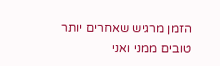הזמן מרגיש שאחרים יותר טובים ממני ואני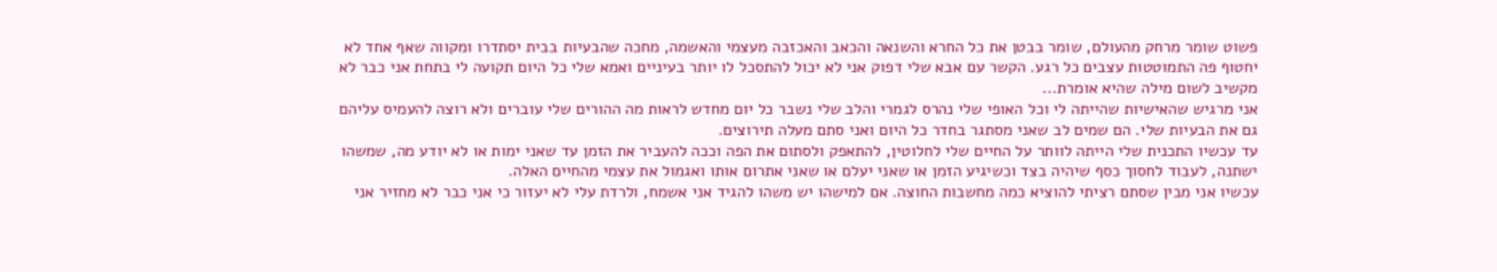פשוט שומר מרחק מהעולם, שומר בבטן את כל החרא והשנאה והכאב והאכזבה מעצמי והאשמה, מחכה שהבעיות בבית יסתדרו ומקווה שאף אחד לא יחטוף פה התמוטטות עצבים כל רגע. הקשר עם אבא שלי דפוק אני לא יכול להתסכל לו יותר בעיניים ואמא שלי כל היום תקועה לי בתחת אני כבר לא מקשיב לשום מילה שהיא אומרת...
אני מרגיש שהאישיות שהייתה לי וכל האופי שלי נהרס לגמרי והלב שלי נשבר כל יום מחדש לראות מה ההורים שלי עוברים ולא רוצה להעמיס עליהם גם את הבעיות שלי. הם שמים לב שאני מסתגר בחדר כל היום ואני סתם מעלה תירוצים.
עד עכשיו התכנית שלי הייתה לוותר על החיים שלי לחלוטין, להתאפק ולסתום את הפה וככה להעביר את הזמן עד שאני ימות או לא יודע מה, שמשהו ישתנה, לעבוד לחסוך כסף שיהיה בצד וכשיגיע הזמן או שאני יעלם או שאני אתרום אותו ואגמול את עצמי מהחיים האלה.
עכשיו אני מבין שסתם רציתי להוציא כמה מחשבות החוצה. אם למישהו יש משהו להגיד אני אשמח, ולרדת עלי לא יעזור כי אני כבר לא מחזיר אני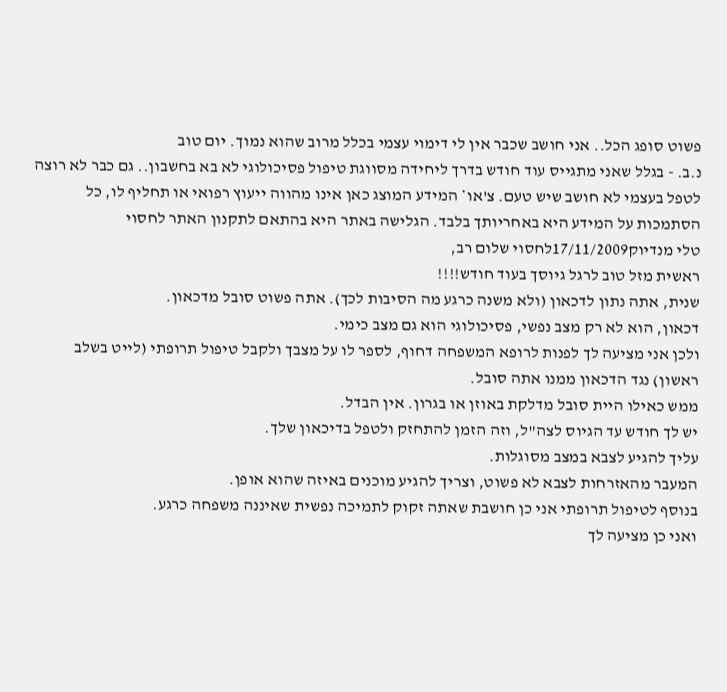פשוט סופג הכל.. אני חושב שכבר אין לי דימוי עצמי בכלל מרוב שהוא נמוך. יום טוב
נ.ב. - בגלל שאני מתגייס עוד חודש בדרך ליחידה מסווגת טיפול פסיכולוגי לא בא בחשבון.. גם כבר לא רוצה לטפל בעצמי לא חושב שיש טעם. צ'או* המידע המוצג כאן אינו מהווה ייעוץ רפואי או תחליף לו, כל הסתמכות על המידע היא באחריותך בלבד. הגלישה באתר היא בהתאם לתקנון האתר לחסוי
טלי מנדיוק17/11/2009לחסוי שלום רב,
ראשית מזל טוב לרגל גיוסך בעוד חודש!!!!
שנית, אתה נתון לדכאון (ולא משנה כרגע מה הסיבות לכך). אתה פשוט סובל מדכאון.
דכאון, הוא לא רק מצב נפשי, פסיכולוגי הוא גם מצב כימי.
ולכן אני מציעה לך לפנות לרופא המשפחה דחוף, לספר לו על מצבך ולקבל טיפול תרופתי (לייט בשלב ראשון) נגד הדכאון ממנו אתה סובל.
ממש כאילו היית סובל מדלקת באוזן או בגרון. אין הבדל.
יש לך חודש עד הגיוס לצה"ל, וזה הזמן להתחזק ולטפל בדיכאון שלך.
עליך להגיע לצבא במצב מסוגלות.
המעבר מהאזרחות לצבא לא פשוט, וצריך להגיע מוכנים באיזה שהוא אופן.
בנוסף לטיפול תרופתי אני כן חושבת שאתה זקוק לתמיכה נפשית שאיננה משפחה כרגע.
ואני כן מציעה לך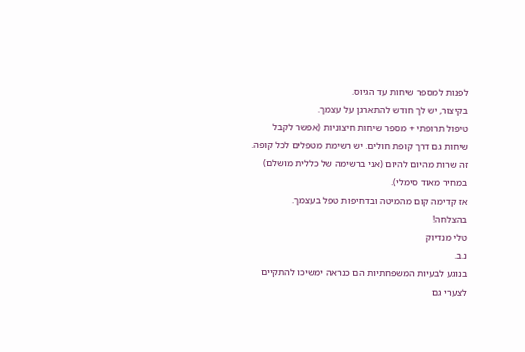לפנות למספר שיחות עד הגיוס.
בקיצור, יש לך חודש להתארגן על עצמך.
טיפול תרופתי + מספר שיחות חיצוניות (אפשר לקבל שיחות גם דרך קופת חולים. יש רשימת מטפלים לכל קופה. זה שרות מהיום להיום (אני ברשימה של כללית מושלם) במחיר מאוד סימלי).
אז קדימה קום מהמיטה ובדחיפות טפל בעצמך.
בהצלחה!
טלי מנדיוק
נ.ב.
בנוגע לבעיות המשפחתיות הם כנראה ימשיכו להתקיים לצערי גם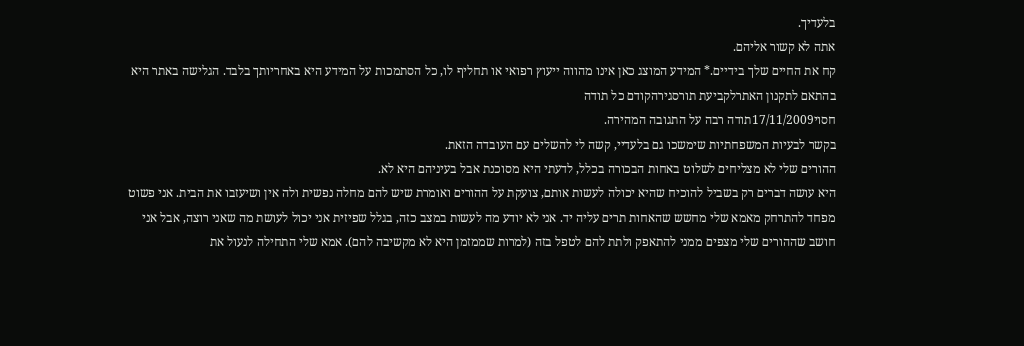בלעדיך.
אתה לא קשור אליהם.
קח את החיים שלך בידיים.* המידע המוצג כאן אינו מהווה ייעוץ רפואי או תחליף לו, כל הסתמכות על המידע היא באחריותך בלבד. הגלישה באתר היא בהתאם לתקנון האתרלקביעת תורסגירהקודם כל תודה
חסוי17/11/2009תודה רבה על התגובה המהירה.
בקשר לבעיות המשפחתיות שימשכו גם בלעדיי, קשה לי להשלים עם העובדה הזאת.
ההורים שלי לא מצליחים לשלוט באחות הבכורה בכלל, לדעתי היא מסוכנת אבל בעיניהם היא לא.
היא עושה דברים רק בשביל להוכיח שהיא יכולה לעשות אותם, צועקת על ההורים ואומרת שיש להם מחלה נפשית ולה אין ושיעזבו את הבית. אני פשוט מפחד להתרחק מאמא שלי מחשש שהאחות תרים עליה יד. אני לא יודע מה לעשות במצב כזה, בגלל שפיזית אני יכול לעושת מה שאני רוצה, אבל אני חושב שההורים שלי מצפים ממני להתאפק ולתת להם לטפל בזה (למרות שממזמן היא לא מקשיבה להם). אמא שלי התחילה לנעול את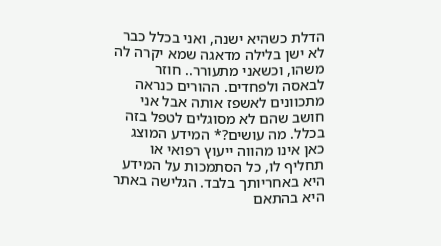הדלת כשהיא ישנה, ואני בכלל כבר לא ישן בלילה מדאגה שמא יקרה לה משהו, וכשאני מתעורר.. חוזר לבאסה ולפחדים. ההורים כנראה מתכוונים לאשפז אותה אבל אני חושב שהם לא מסוגלים לטפל בזה בכלל. מה עושים?* המידע המוצג כאן אינו מהווה ייעוץ רפואי או תחליף לו, כל הסתמכות על המידע היא באחריותך בלבד. הגלישה באתר היא בהתאם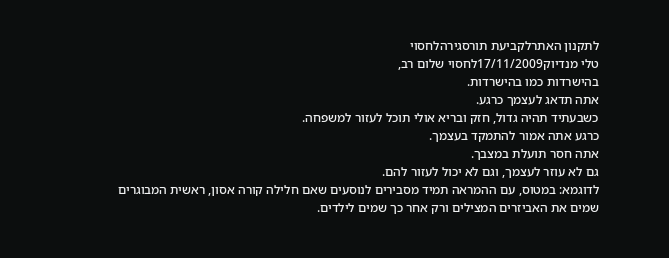לתקנון האתרלקביעת תורסגירהלחסוי
טלי מנדיוק17/11/2009לחסוי שלום רב,
בהישרדות כמו בהישרדות.
אתה תדאג לעצמך כרגע.
כשבעתיד תהיה גדול, חזק ובריא אולי תוכל לעזור למשפחה.
כרגע אתה אמור להתמקד בעצמך.
אתה חסר תועלת במצבך.
גם לא עוזר לעצמך, וגם לא יכול לעזור להם.
לדוגמא: במטוס, עם ההמראה תמיד מסבירים לנוסעים שאם חלילה קורה אסון, ראשית המבוגרים שמים את האביזרים המצילים ורק אחר כך שמים לילדים.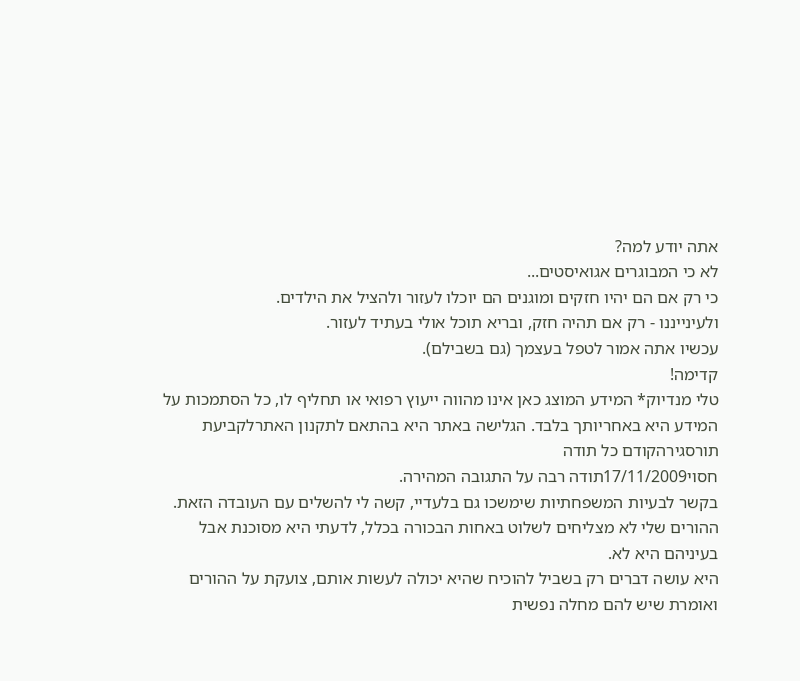אתה יודע למה?
לא כי המבוגרים אגואיסטים...
כי רק אם הם יהיו חזקים ומוגנים הם יוכלו לעזור ולהציל את הילדים.
ולעינייננו - רק אם תהיה חזק, ובריא תוכל אולי בעתיד לעזור.
עכשיו אתה אמור לטפל בעצמך (גם בשבילם).
קדימה!
טלי מנדיוק* המידע המוצג כאן אינו מהווה ייעוץ רפואי או תחליף לו, כל הסתמכות על המידע היא באחריותך בלבד. הגלישה באתר היא בהתאם לתקנון האתרלקביעת תורסגירהקודם כל תודה
חסוי17/11/2009תודה רבה על התגובה המהירה.
בקשר לבעיות המשפחתיות שימשכו גם בלעדיי, קשה לי להשלים עם העובדה הזאת.
ההורים שלי לא מצליחים לשלוט באחות הבכורה בכלל, לדעתי היא מסוכנת אבל בעיניהם היא לא.
היא עושה דברים רק בשביל להוכיח שהיא יכולה לעשות אותם, צועקת על ההורים ואומרת שיש להם מחלה נפשית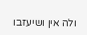ולה אין ושיעזבו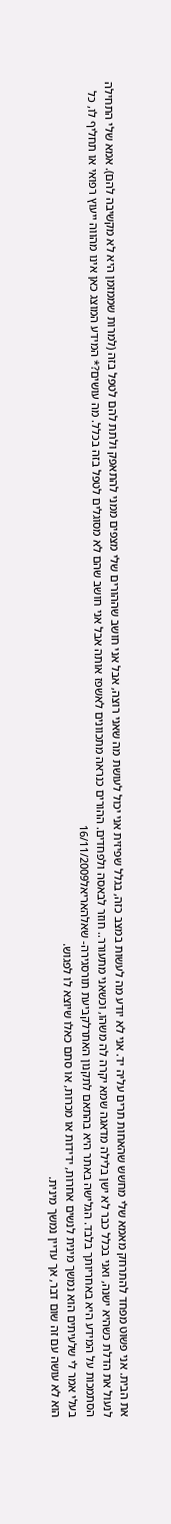את הבית. אני פשוט מפחד להתרחק מאמא שלי מחשש שהאחות תרים עליה יד. אני לא יודע מה לעשות במצב כזה, בגלל שפיזית אני יכול לעושת מה שאני רוצה, אבל אני חושב שההורים שלי מצפים ממני להתאפק ולתת להם לטפל בזה (למרות שממזמן היא לא מקשיבה להם). אמא שלי התחילה לנעול את הדלת כשהיא ישנה, ואני בכלל כבר לא ישן בלילה מדאגה שמא יקרה לה משהו, וכשאני מתעורר.. חוזר לבאסה ולפחדים. ההורים כנראה מתכוונים לאשפז אותה אבל אני חושב שהם לא מסוגלים לטפל בזה בכלל. מה עושים?* המידע המוצג כאן אינו מהווה ייעוץ רפואי או תחליף לו, כל הסתמכות על המידע היא באחריותך בלבד. הגלישה באתר היא בהתאם לתקנון האתרלקביעת תורסגירה- שאלהאריאל16/11/2009
בעלי אמר לי שלעיתים הוא נמשך מינית לנשים אחרות, ידידות או מכרות, או סתם כאלו שיוצא לו לפגוש.
הוא לא עושה עם זה שום דבר, אך עדיין נמשך מינית.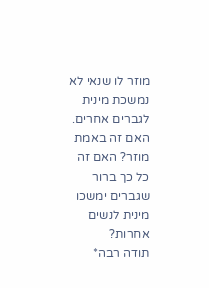מוזר לו שנאי לא נמשכת מינית לגברים אחרים. האם זה באמת מוזר? האם זה כל כך ברור שגברים ימשכו מינית לנשים אחרות?
תודה רבה*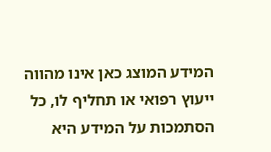המידע המוצג כאן אינו מהווה ייעוץ רפואי או תחליף לו, כל הסתמכות על המידע היא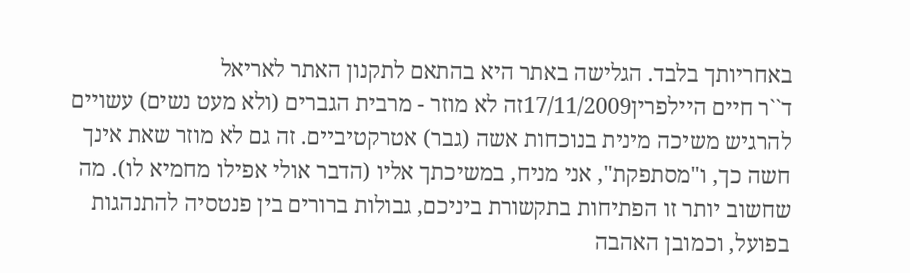באחריותך בלבד. הגלישה באתר היא בהתאם לתקנון האתר לאריאל
ד``ר חיים היילפרין17/11/2009זה לא מוזר - מרבית הגברים (ולא מעט נשים) עשויים להרגיש משיכה מינית בנוכחות אשה (גבר) אטרקטיביים. זה גם לא מוזר שאת אינך חשה כך, ו"מסתפקת", אני מניח, במשיכתך אליו (הדבר אולי אפילו מחמיא לו). מה שחשוב יותר זו הפתיחות בתקשורת ביניכם, גבולות ברורים בין פנטסיה להתנהגות בפועל, וכמובן האהבה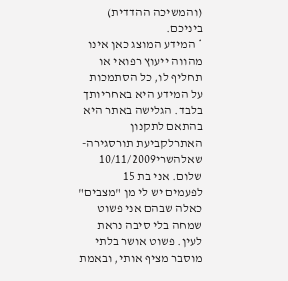(והמשיכה ההדדית) ביניכם.
* המידע המוצג כאן אינו מהווה ייעוץ רפואי או תחליף לו, כל הסתמכות על המידע היא באחריותך בלבד. הגלישה באתר היא בהתאם לתקנון האתרלקביעת תורסגירה- שאלהשרי10/11/2009
שלום. אני בת 15
לפעמים יש לי מן "מצבים" כאלה שבהם אני פשוט שמחה בלי סיבה נראת לעין. פשוט אושר בלתי מוסבר מציף אותי, ובאמת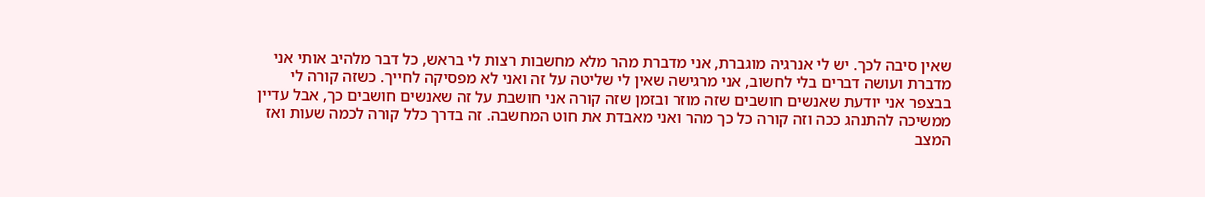שאין סיבה לכך. יש לי אנרגיה מוגברת, אני מדברת מהר מלא מחשבות רצות לי בראש, כל דבר מלהיב אותי אני מדברת ועושה דברים בלי לחשוב, אני מרגישה שאין לי שליטה על זה ואני לא מפסיקה לחייך. כשזה קורה לי בבצפר אני יודעת שאנשים חושבים שזה מוזר ובזמן שזה קורה אני חושבת על זה שאנשים חושבים כך, אבל עדיין ממשיכה להתנהג ככה וזה קורה כל כך מהר ואני מאבדת את חוט המחשבה. זה בדרך כלל קורה לכמה שעות ואז המצב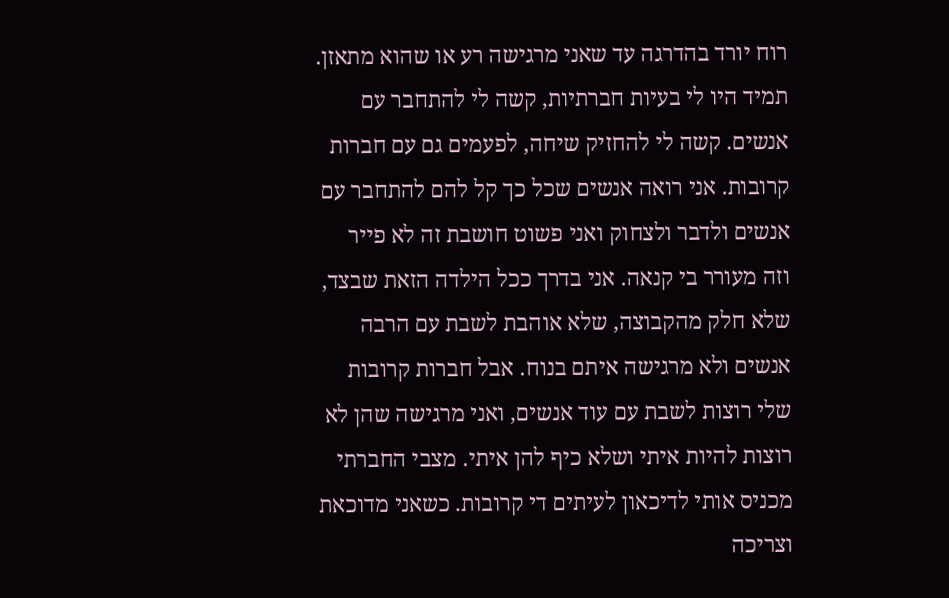רוח יורד בהדרגה עד שאני מרגישה רע או שהוא מתאזן.
תמיד היו לי בעיות חברתיות, קשה לי להתחבר עם אנשים. קשה לי להחזיק שיחה, לפעמים גם עם חברות קרובות. אני רואה אנשים שכל כך קל להם להתחבר עם אנשים ולדבר ולצחוק ואני פשוט חושבת זה לא פייר וזה מעורר בי קנאה. אני בדרך ככל הילדה הזאת שבצד, שלא חלק מהקבוצה, שלא אוהבת לשבת עם הרבה אנשים ולא מרגישה איתם בנוח. אבל חברות קרובות שלי רוצות לשבת עם עוד אנשים, ואני מרגישה שהן לא רוצות להיות איתי ושלא כיף להן איתי. מצבי החברתי מכניס אותי לדיכאון לעיתים די קרובות. כשאני מדוכאת וצריכה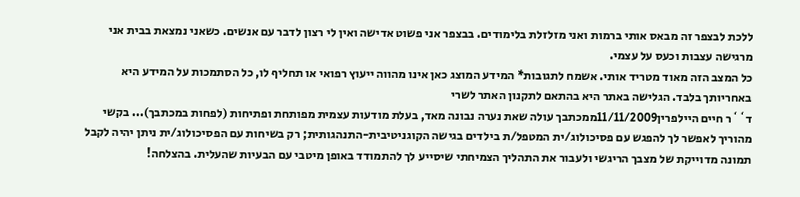ללכת לבצפר זה מבאס אותי ברמות ואני מזלזלת בלימודים. בבצפר אני פשוט אדישה ואין לי רצון לדבר עם אנשים. כשאני נמצאת בבית אני מרגישה עצבות וכעס על עצמי.
כל המצב הזה מאוד מטריד אותי. אשמח לתגובות* המידע המוצג כאן אינו מהווה ייעוץ רפואי או תחליף לו, כל הסתמכות על המידע היא באחריותך בלבד. הגלישה באתר היא בהתאם לתקנון האתר לשרי
ד``ר חיים היילפרין11/11/2009ממכתבך עולה שאת נערה נבונה מאד, בעלת מודעות עצמית מפותחת ופתיחות (לפחות במכתבך)... בקשי מהוריך לאפשר לך להפגש עם פסיכולוג/ית המטפל/ת בילדים בגישה הקוגניטיבית-התנהגותית; רק בשיחות עם הפסיכולוג/ית ניתן יהיה לקבל תמונה מדוייקת של מצבך הריגשי ולעבור את התהליך הצמיחתי שיסייע לך להתמודד באופן מיטבי עם הבעיות שהעלית. בהצלחה!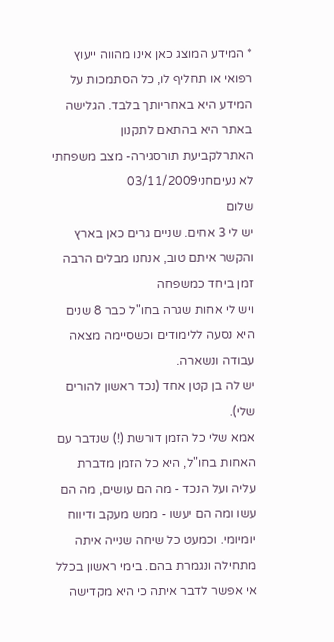* המידע המוצג כאן אינו מהווה ייעוץ רפואי או תחליף לו, כל הסתמכות על המידע היא באחריותך בלבד. הגלישה באתר היא בהתאם לתקנון האתרלקביעת תורסגירה- מצב משפחתי לא נעיםחני03/11/2009
שלום
יש לי 3 אחים. שניים גרים כאן בארץ והקשר איתם טוב, אנחנו מבלים הרבה זמן ביחד כמשפחה
ויש לי אחות שגרה בחו"ל כבר 8 שנים היא נסעה ללימודים וכשסיימה מצאה עבודה ונשארה.
יש לה בן קטן אחד (נכד ראשון להורים שלי).
אמא שלי כל הזמן דורשת (!) שנדבר עם האחות בחו"ל, היא כל הזמן מדברת עליה ועל הנכד - מה הם עושים, מה הם עשו ומה הם יעשו - ממש מעקב ודיווח יומיומי. וכמעט כל שיחה שנייה איתה מתחילה ונגמרת בהם. בימי ראשון בכלל אי אפשר לדבר איתה כי היא מקדישה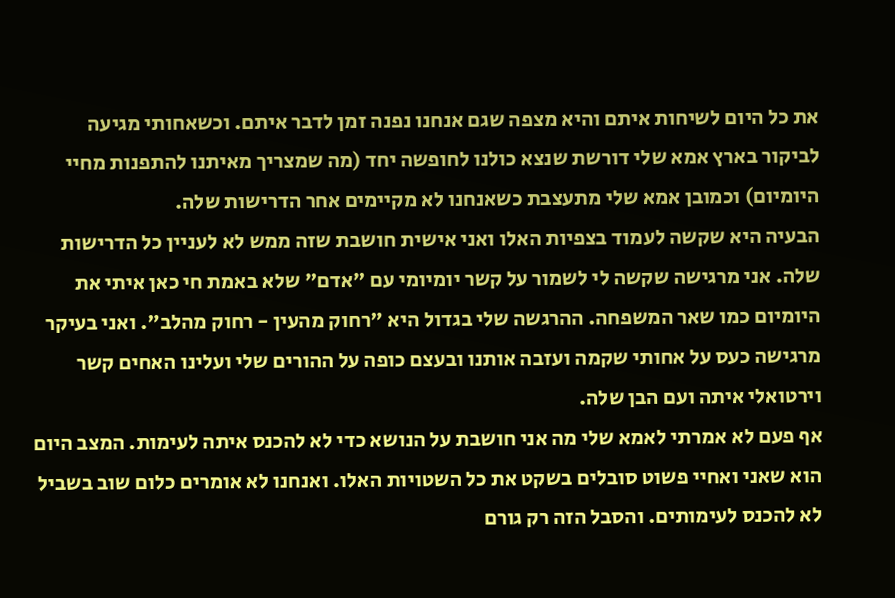את כל היום לשיחות איתם והיא מצפה שגם אנחנו נפנה זמן לדבר איתם. וכשאחותי מגיעה לביקור בארץ אמא שלי דורשת שנצא כולנו לחופשה יחד (מה שמצריך מאיתנו להתפנות מחיי היומיום) וכמובן אמא שלי מתעצבת כשאנחנו לא מקיימים אחר הדרישות שלה.
הבעיה היא שקשה לעמוד בצפיות האלו ואני אישית חושבת שזה ממש לא לעניין כל הדרישות שלה. אני מרגישה שקשה לי לשמור על קשר יומיומי עם "אדם" שלא באמת חי כאן איתי את היומיום כמו שאר המשפחה. ההרגשה שלי בגדול היא "רחוק מהעין - רחוק מהלב". ואני בעיקר מרגישה כעס על אחותי שקמה ועזבה אותנו ובעצם כופה על ההורים שלי ועלינו האחים קשר וירטואלי איתה ועם הבן שלה.
אף פעם לא אמרתי לאמא שלי מה אני חושבת על הנושא כדי לא להכנס איתה לעימות. המצב היום הוא שאני ואחיי פשוט סובלים בשקט את כל השטויות האלו. ואנחנו לא אומרים כלום שוב בשביל לא להכנס לעימותים. והסבל הזה רק גורם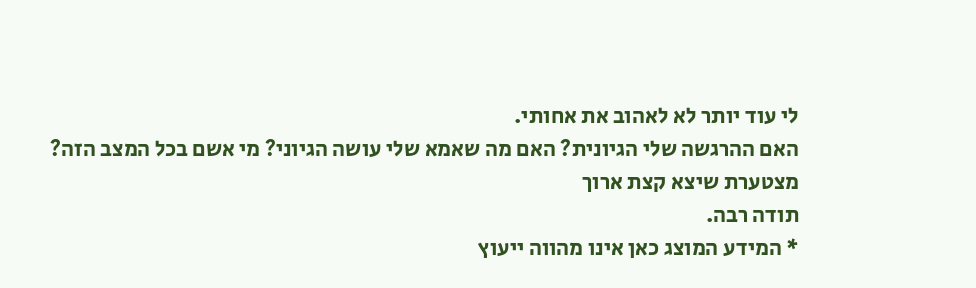לי עוד יותר לא לאהוב את אחותי.
האם ההרגשה שלי הגיונית? האם מה שאמא שלי עושה הגיוני? מי אשם בכל המצב הזה?
מצטערת שיצא קצת ארוך
תודה רבה.
* המידע המוצג כאן אינו מהווה ייעוץ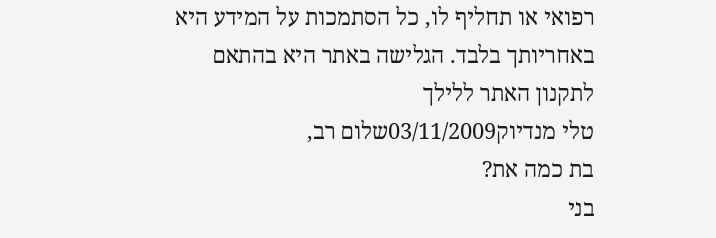רפואי או תחליף לו, כל הסתמכות על המידע היא באחריותך בלבד. הגלישה באתר היא בהתאם לתקנון האתר ללילך
טלי מנדיוק03/11/2009שלום רב,
בת כמה את?
בני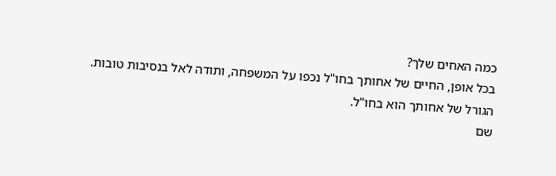כמה האחים שלך?
בכל אופן, החיים של אחותך בחו"ל נכפו על המשפחה, ותודה לאל בנסיבות טובות.
הגורל של אחותך הוא בחו"ל.
שם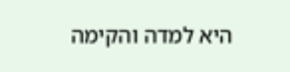היא למדה והקימה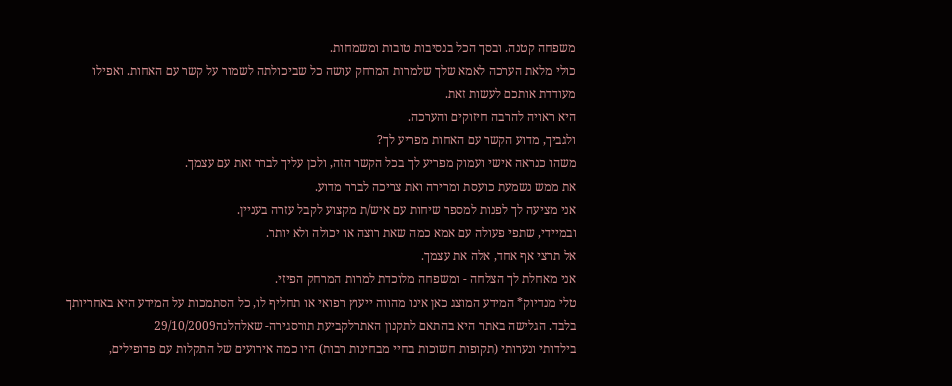משפחה קטנה. ובסך הכל בנסיבות טובות ומשמחות.
כולי מלאת הערכה לאמא שלך שלמרות המרחק עושה כל שביכולתה לשמור על קשר עם האחות. ואפילו מעודדת אותכם לעשות זאת.
היא ראויה להרבה חיזוקים והערכה.
ולגביך, מדוע הקשר עם האחות מפריע לך?
משהו כנראה אישי ועמוק מפריע לך בכל הקשר הזה, ולכן עליך לברר זאת עם עצמך.
את ממש נשמעת כועסת ומרירה ואת צריכה לברר מדוע.
אני מציעה לך לפנות למספר שיחות עם איש/ת מקצוע לקבל עזרה בעניין.
ובמיידי, שתפי פעולה עם אמא כמה שאת רוצה או יכולה ולא יותר.
אל תרצי אף אחד, אלה את עצמך.
אני מאחלת לך הצלחה - ומשפחה מלוכדת למרות המרחק הפיזי.
טלי מנדיוק* המידע המוצג כאן אינו מהווה ייעוץ רפואי או תחליף לו, כל הסתמכות על המידע היא באחריותך בלבד. הגלישה באתר היא בהתאם לתקנון האתרלקביעת תורסגירה- שאלהלנה29/10/2009
בילדותי ונערותי (תקופות חשוכות בחיי מבחינות רבות) היו כמה אירועים של התקלות עם פדופילים,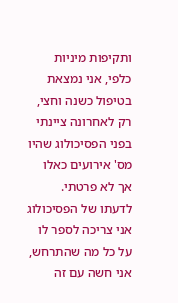ותקיפות מיניות כלפי, אני נמצאת בטיפול כשנה וחצי, רק לאחרונה ציינתי בפני הפסיכולוג שהיו מס' אירועים כאלו אך לא פרטתי.
לדעתו של הפסיכולוג אני צריכה לספר לו על כל מה שהתרחש, אני חשה עם זה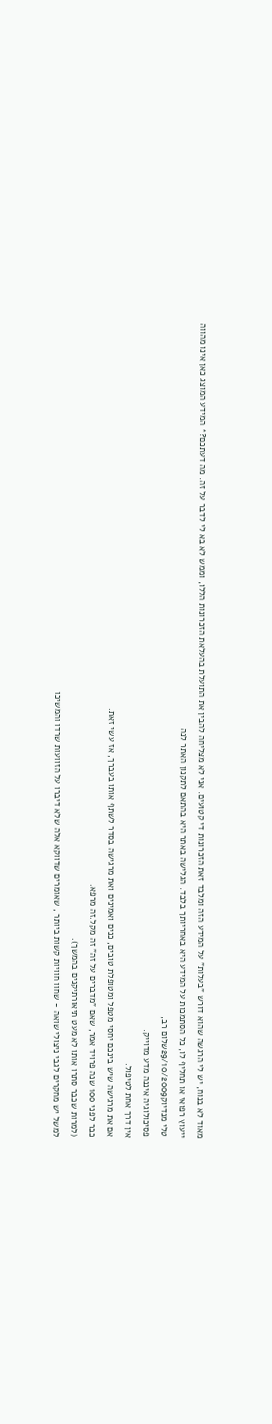מאוד לא בנוח, יש לי הרגשה שהוא דורש "בעלות" על המידע הזה ומלבד זאת הזכרונות די קטועים. אני לא מצליחה להבין את התועלת בהעלאת הזכרונות הללו, וממש לא בא לי לדבר על זה. מה דעתכם?* המידע המוצג כאן אינו מהווה ייעוץ רפואי או תחליף לו, כל הסתמכות על המידע היא באחריותך בלבד. הגלישה באתר היא בהתאם לתקנון האתר לנה
טלי מנדיוק29/10/2009שלום רב,
פסיכולוגיה איננה מדע מדוייק.
אין דרך אחת לטיפול.
אם את מרגישה שיש בינכם יחסי מטפל ומטופלת טובים, כנים ואמינים ואת מרגישה בסדר לשתף אותו בעברך, אז עשי זאת.
כבר לפני 100 שנה פרויד אמר, שאם "מדברים על זה" זה מקל.זה מרפא.
(למרות שכבר סתרו אותו לא מעט תיאורתיקנים בהמשך).
למשל יש מחקרים לגבי ניצולי שואה - שחוו חוויות קשות ביותר , שאומרים שדווקא אלה שלא דיברו על הזוועות שרדו והמשיכו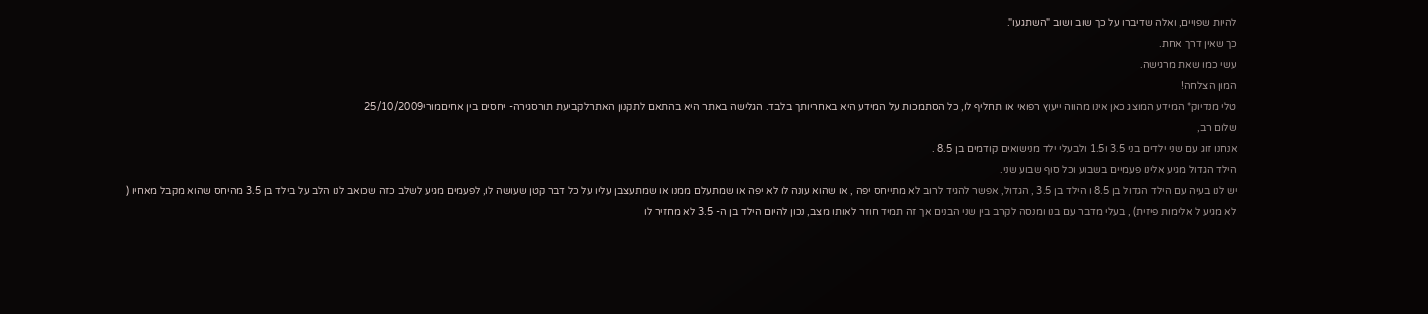להיות שפויים, ואלה שדיברו על כך שוב ושוב "השתגעו".
כך שאין דרך אחת.
עשי כמו שאת מרגישה.
המון הצלחה!
טלי מנדיוק* המידע המוצג כאן אינו מהווה ייעוץ רפואי או תחליף לו, כל הסתמכות על המידע היא באחריותך בלבד. הגלישה באתר היא בהתאם לתקנון האתרלקביעת תורסגירה- יחסים בין אחיםמורי25/10/2009
שלום רב,
אנחנו זוג עם שני ילדים בני 3.5 ו1.5 ולבעלי ילד מנישואים קודמים בן 8.5 .
הילד הגדול מגיע אלינו פעמיים בשבוע וכל סוף שבוע שני.
יש לנו בעיה עם הילד הגדול בן 8.5 ו הילד בן 3.5 , הגדול, אפשר להגיד לרוב לא מתייחס יפה , או שהוא עונה לו לא יפה או שמתעלם ממנו או שמתעצבן עליו על כל דבר קטן שעושה לו, לפעמים מגיע לשלב כזה שכואב לנו הלב על בילד בן 3.5 מהיחס שהוא מקבל מאחיו ( לא מגיע ל אלימות פיזית) , בעלי מדבר עם בנו ומנסה לקרב בין שני הבנים אך זה תמיד חוזר לאותו מצב, נכון להיום הילד בן ה- 3.5 לא מחזיר לו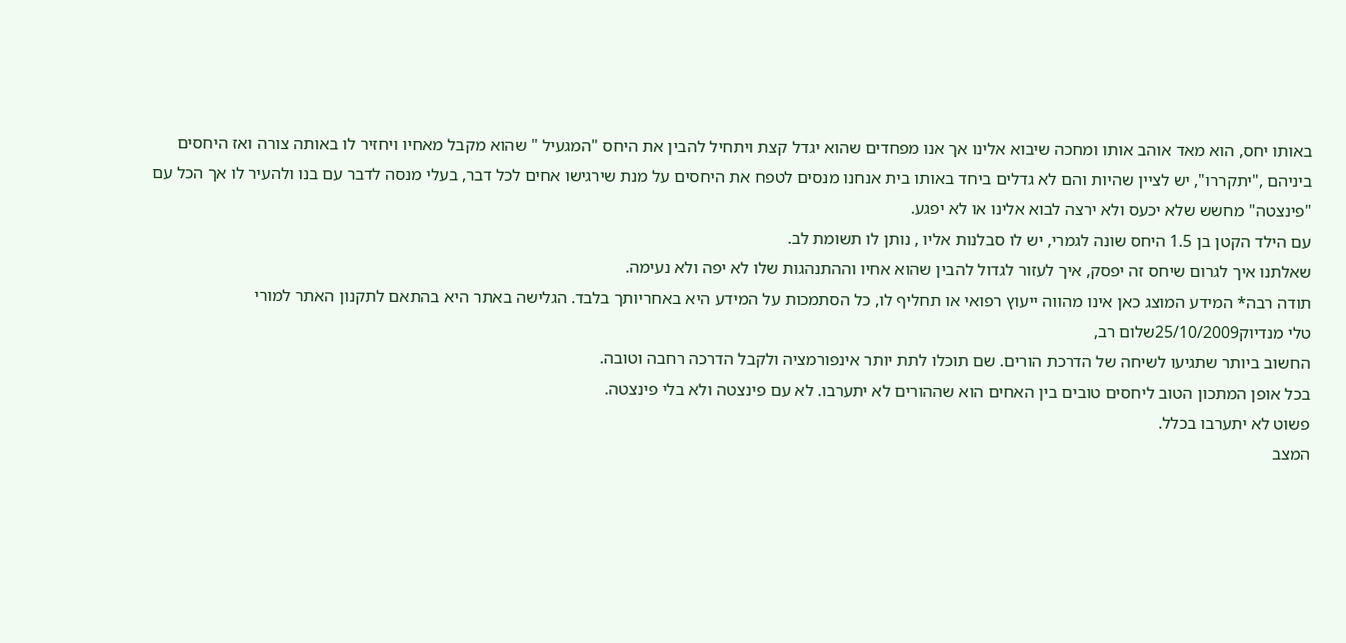באותו יחס, הוא מאד אוהב אותו ומחכה שיבוא אלינו אך אנו מפחדים שהוא יגדל קצת ויתחיל להבין את היחס "המגעיל " שהוא מקבל מאחיו ויחזיר לו באותה צורה ואז היחסים ביניהם ,"יתקררו", יש לציין שהיות והם לא גדלים ביחד באותו בית אנחנו מנסים לטפח את היחסים על מנת שירגישו אחים לכל דבר, בעלי מנסה לדבר עם בנו ולהעיר לו אך הכל עם "פינצטה" מחשש שלא יכעס ולא ירצה לבוא אלינו או לא יפגע.
עם הילד הקטן בן 1.5 היחס שונה לגמרי, יש לו סבלנות אליו , נותן לו תשומת לב.
שאלתנו איך לגרום שיחס זה יפסק, איך לעזור לגדול להבין שהוא אחיו וההתנהגות שלו לא יפה ולא נעימה.
תודה רבה* המידע המוצג כאן אינו מהווה ייעוץ רפואי או תחליף לו, כל הסתמכות על המידע היא באחריותך בלבד. הגלישה באתר היא בהתאם לתקנון האתר למורי
טלי מנדיוק25/10/2009שלום רב,
החשוב ביותר שתגיעו לשיחה של הדרכת הורים. שם תוכלו לתת יותר אינפורמציה ולקבל הדרכה רחבה וטובה.
בכל אופן המתכון הטוב ליחסים טובים בין האחים הוא שההורים לא יתערבו. לא עם פינצטה ולא בלי פינצטה.
פשוט לא יתערבו בכלל.
המצב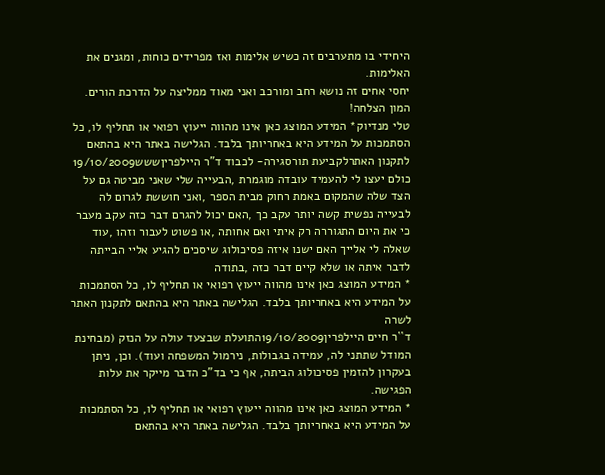היחידי בו מתערבים זה כשיש אלימות ואז מפרידים כוחות, ומגנים את האלימות.
יחסי אחים זה נושא רחב ומורכב ואני מאוד ממליצה על הדרכת הורים.
המון הצלחה!
טלי מנדיוק* המידע המוצג כאן אינו מהווה ייעוץ רפואי או תחליף לו, כל הסתמכות על המידע היא באחריותך בלבד. הגלישה באתר היא בהתאם לתקנון האתרלקביעת תורסגירה- לכבוד ד"ר היילפריןששש19/10/2009
כולם יעצו לי להעמיד עובדה מוגמרת ,הבעייה שלי שאני מביטה גם על הצד שלה שהמקום באמת רחוק מבית הספר ,ואני חוששת לגרום לה לבעייה נפשית קשה יותר עקב כך ,האם יכול להגרם דבר כזה עקב מעבר כי את היום התגוררה רק איתי ואם אחותה ,או פשוט לעבור וזהו ,עוד שאלה לי אלייך האם ישנו איזה פסיכולוג שיסכים להגיע אליי הבייתה לדבר איתה או שלא קיים דבר כזה ,בתודה
* המידע המוצג כאן אינו מהווה ייעוץ רפואי או תחליף לו, כל הסתמכות על המידע היא באחריותך בלבד. הגלישה באתר היא בהתאם לתקנון האתר לשרה
ד``ר חיים היילפרין19/10/2009התועלת שבצעד עולה על הנזק (מבחינת המודל שתתני לה, עמידה בגבולות, נירמול המשפחה ועוד). וכן, ניתן בעקרון להזמין פסיכולוג הביתה, אף כי בד"כ הדבר מייקר את עלות הפגישה.
* המידע המוצג כאן אינו מהווה ייעוץ רפואי או תחליף לו, כל הסתמכות על המידע היא באחריותך בלבד. הגלישה באתר היא בהתאם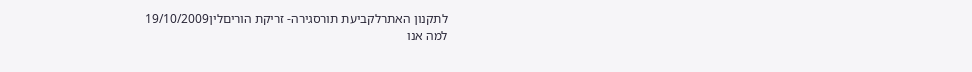לתקנון האתרלקביעת תורסגירה- זריקת הוריםלין19/10/2009
למה אנו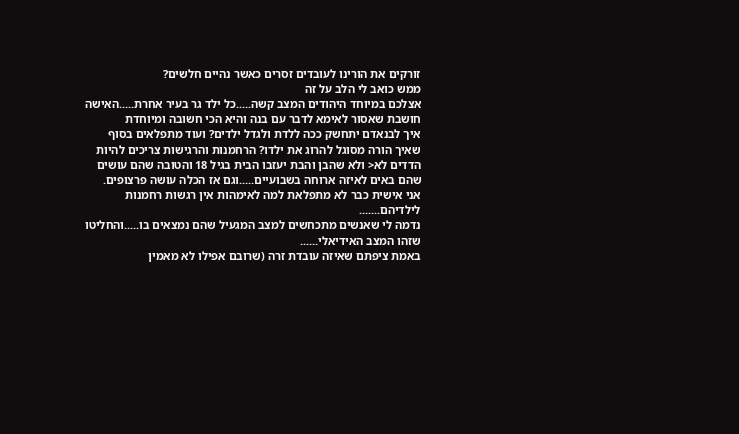זורקים את הורינו לעובדים זסרים כאשר נהיים חלשים?
ממש כואב לי הלב על זה
אצלכם במיוחד היהודים המצב קשה.....כל ילד גר בעיר אחרת.....האישה חושבת שאסור לאימא לדבר עם בנה והיא הכי חשובה ומיוחדת
איך לבנאדם יתחשק ככה ללדת ולגדל ילדים? ועוד מתפלאים בסוף שאיך הורה מסוגל להרוג את ילדו? הרחמנות והרגישות צריכים להיות הדדים לא< ולא שהבן והבת יעזבו הבית בגיל 18 והטובה שהם עושים שהם באים לאיזה ארוחה בשבועיים.....וגם אז הכלה עושה פרצופים.
אני אישית כבר לא מתפלאת למה לאימהות אין רגשות רחמנות לילדיהם.......
נדמה לי שאנשים מתכחשים למצב המגעיל שהם נמצאים בו.....והחליטו שזהו המצב האידיאלי......
באמת ציפתם שאיזה עובדת זרה (שרובם אפילו לא מאמין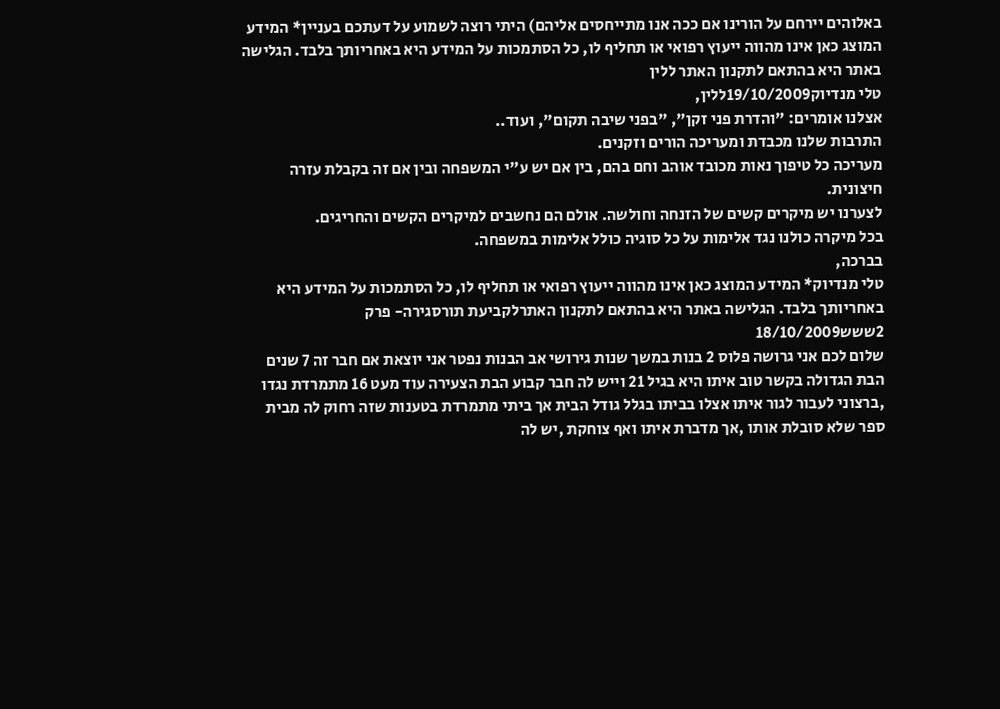באלוהים יירחם על הורינו אם ככה אנו מתייחסים אליהם) היתי רוצה לשמוע על דעתכם בעניין* המידע המוצג כאן אינו מהווה ייעוץ רפואי או תחליף לו, כל הסתמכות על המידע היא באחריותך בלבד. הגלישה באתר היא בהתאם לתקנון האתר ללין
טלי מנדיוק19/10/2009ללין,
אצלנו אומרים: "והדרת פני זקן", "בפני שיבה תקום", ועוד..
התרבות שלנו מכבדת ומעריכה הורים וזקנים.
מעריכה כל טיפוך נאות מכובד אוהב וחם בהם, בין אם יש ע"י המשפחה ובין אם זה בקבלת עזרה חיצונית.
לצערנו יש מיקרים קשים של הזנחה וחולשה. אולם הם נחשבים למיקרים הקשים והחריגים.
בכל מיקרה כולנו נגד אלימות על כל סוגיה כולל אלימות במשפחה.
בברכה,
טלי מנדיוק* המידע המוצג כאן אינו מהווה ייעוץ רפואי או תחליף לו, כל הסתמכות על המידע היא באחריותך בלבד. הגלישה באתר היא בהתאם לתקנון האתרלקביעת תורסגירה- פרק 2ששש18/10/2009
שלום לכם אני גרושה פלוס 2 בנות במשך שנות גירושי אב הבנות נפטר אני יוצאת אם חבר זה 7 שנים הבת הגדולה בקשר טוב איתו היא בגיל 21 וייש לה חבר קבוע הבת הצעירה עוד מעט 16 מתמרדת נגדו ,ברצוני לעבור לגור איתו אצלו בביתו בגלל גודל הבית אך ביתי מתמרדת בטענות שזה רחוק לה מבית ספר שלא סובלת אותו ,אך מדברת איתו ואף צוחקת ,יש לה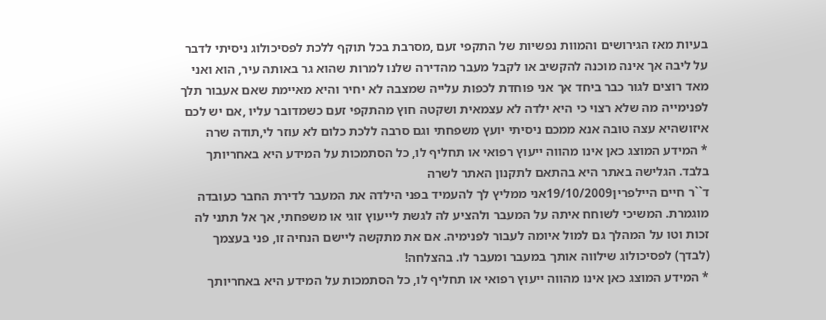בעיות מאז הגירושים והמוות נפשיות של התקפי זעם ,מסרבת בכל תוקף ללכת לפסיכולוג ניסיתי לדבר על ליבה אך אינה מוכנה להקשיב או לקבל מעבר מהדירה שלנו למרות שהוא גר באותה עיר, הוא ואני מאד רוצים לגור כבר ביחד אך אני פוחדת לכפות עלייה שמצבה לא יחיר והיא מאיימת שאם אעבור תלך לפנימייה מה שלא רצוי כי היא ילדה לא עצמאית ושקטה חוץ מהתקפי זעם כשמדובר עליו ,אם יש לכם איזושהיא עצה טובה אנא ממכם ניסיתי יועץ משפחתי וגם סרבה ללכת כלום לא עוזר לי,תודה שרה
* המידע המוצג כאן אינו מהווה ייעוץ רפואי או תחליף לו, כל הסתמכות על המידע היא באחריותך בלבד. הגלישה באתר היא בהתאם לתקנון האתר לשרה
ד``ר חיים היילפרין19/10/2009אני ממליץ לך להעמיד בפני הילדה את המעבר לדירת החבר כעובדה מוגמרת. המשיכי לשוחח איתה על המעבר ולהציע לה לגשת לייעוץ זוגי או משפחתי, אך אל תתני לה זכות וטו על המהלך גם למול איומה לעבור לפנימיה. אם את מתקשה ליישם הנחיה זו, פני בעצמך (לבדך) לפסיכולוג שילווה אותך במעבר ומעבר לו. בהצלחה!
* המידע המוצג כאן אינו מהווה ייעוץ רפואי או תחליף לו, כל הסתמכות על המידע היא באחריותך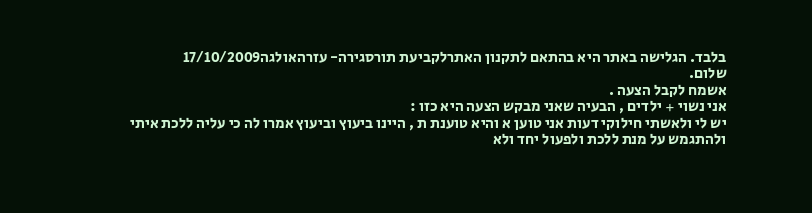בלבד. הגלישה באתר היא בהתאם לתקנון האתרלקביעת תורסגירה- עזרהאולגה17/10/2009
שלום.
אשמח לקבל הצעה .
אני נשוי + ילדים , הבעיה שאני מבקש הצעה היא כזו :
יש לי ולאשתי חילוקי דעות אני טוען א והיא טוענת ת , היינו ביעוץ וביעוץ אמרו לה כי עליה ללכת איתי ולהתגמש על מנת ללכת ולפעול יחד ולא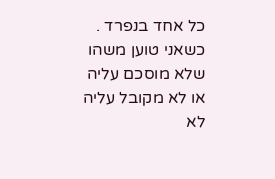כל אחד בנפרד .
כשאני טוען משהו שלא מוסכם עליה או לא מקובל עליה לא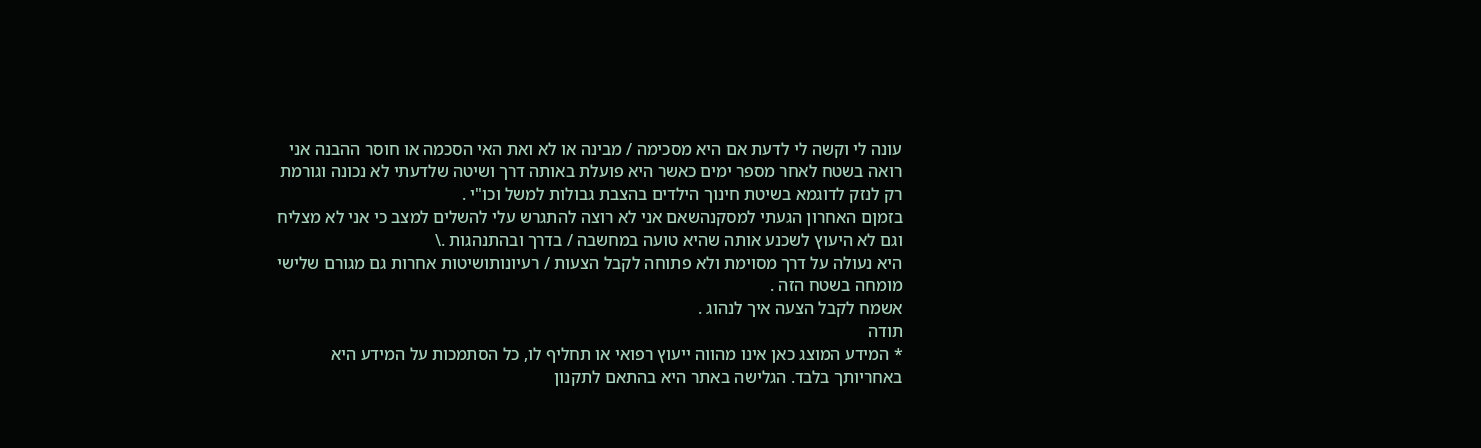עונה לי וקשה לי לדעת אם היא מסכימה / מבינה או לא ואת האי הסכמה או חוסר ההבנה אני רואה בשטח לאחר מספר ימים כאשר היא פועלת באותה דרך ושיטה שלדעתי לא נכונה וגורמת רק לנזק לדוגמא בשיטת חינוך הילדים בהצבת גבולות למשל וכו"י .
בזמןם האחרון הגעתי למסקנהשאם אני לא רוצה להתגרש עלי להשלים למצב כי אני לא מצליח וגם לא היעוץ לשכנע אותה שהיא טועה במחשבה / בדרך ובהתנהגות .\
היא נעולה על דרך מסוימת ולא פתוחה לקבל הצעות / רעיונותושיטות אחרות גם מגורם שלישי מומחה בשטח הזה .
אשמח לקבל הצעה איך לנהוג .
תודה
* המידע המוצג כאן אינו מהווה ייעוץ רפואי או תחליף לו, כל הסתמכות על המידע היא באחריותך בלבד. הגלישה באתר היא בהתאם לתקנון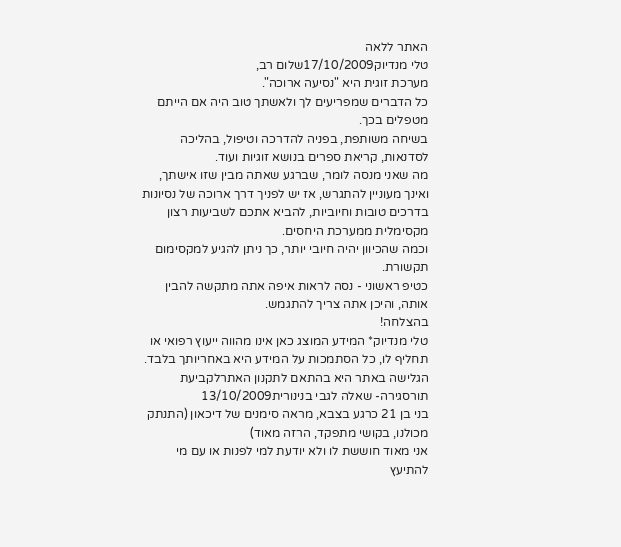האתר ללאה
טלי מנדיוק17/10/2009שלום רב,
מערכת זוגית היא "נסיעה ארוכה".
כל הדברים שמפריעים לך ולאשתך טוב היה אם הייתם מטפלים בכך.
בשיחה משותפת, בפניה להדרכה וטיפול, בהליכה לסדנאות, קריאת ספרים בנושא זוגיות ועוד.
מה שאני מנסה לומר, שברגע שאתה מבין שזו אישתך, ואינך מעוניין להתגרש, אז יש לפניך דרך ארוכה של נסיונות בדרכים טובות וחיוביות, להביא אתכם לשביעות רצון מקסימלית ממערכת היחסים.
וכמה שהכיוון יהיה חיובי יותר, כך ניתן להגיע למקסימום תקשורת.
כטיפ ראשוני - נסה לראות איפה אתה מתקשה להבין אותה, והיכן אתה צריך להתגמש.
בהצלחה!
טלי מנדיוק* המידע המוצג כאן אינו מהווה ייעוץ רפואי או תחליף לו, כל הסתמכות על המידע היא באחריותך בלבד. הגלישה באתר היא בהתאם לתקנון האתרלקביעת תורסגירה- שאלה לגבי בנינורית13/10/2009
בני בן 21 כרגע בצבא, מראה סימנים של דיכאון (התנתק מכולנו, בקושי מתפקד, הרזה מאוד)
אני מאוד חוששת לו ולא יודעת למי לפנות או עם מי להתיעץ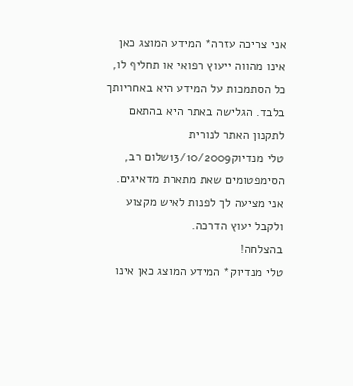אני צריכה עזרה* המידע המוצג כאן אינו מהווה ייעוץ רפואי או תחליף לו, כל הסתמכות על המידע היא באחריותך בלבד. הגלישה באתר היא בהתאם לתקנון האתר לנורית
טלי מנדיוק13/10/2009שלום רב,
הסימפטומים שאת מתארת מדאיגים.
אני מציעה לך לפנות לאיש מקצוע ולקבל יעוץ הדרכה.
בהצלחה!
טלי מנדיוק* המידע המוצג כאן אינו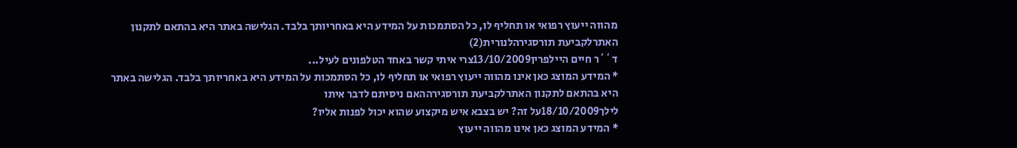מהווה ייעוץ רפואי או תחליף לו, כל הסתמכות על המידע היא באחריותך בלבד. הגלישה באתר היא בהתאם לתקנון האתרלקביעת תורסגירהלנורית(2)
ד``ר חיים היילפרין13/10/2009צרי איתי קשר באחד הטלפונים לעיל...
* המידע המוצג כאן אינו מהווה ייעוץ רפואי או תחליף לו, כל הסתמכות על המידע היא באחריותך בלבד. הגלישה באתר היא בהתאם לתקנון האתרלקביעת תורסגירההאם ניסיתם לדבר איתו
לילך18/10/2009על זה? יש בצבא איש מיקצוע שהוא יכול לפנות אליו?
* המידע המוצג כאן אינו מהווה ייעוץ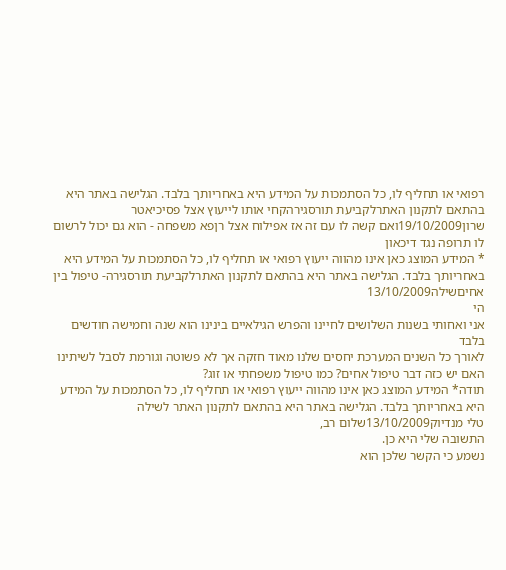רפואי או תחליף לו, כל הסתמכות על המידע היא באחריותך בלבד. הגלישה באתר היא בהתאם לתקנון האתרלקביעת תורסגירהקחי אותו לייעוץ אצל פסיכיאטר
שרון19/10/2009ואם קשה לו עם זה אז אפילוח אצל רןפא משפחה - הוא גם יכול לרשום לו תרופה נגד דיכאון
* המידע המוצג כאן אינו מהווה ייעוץ רפואי או תחליף לו, כל הסתמכות על המידע היא באחריותך בלבד. הגלישה באתר היא בהתאם לתקנון האתרלקביעת תורסגירה- טיפול בין אחיםשילה13/10/2009
הי
אני ואחותי בשנות השלושים לחיינו והפרש הגילאיים בינינו הוא שנה וחמישה חודשים בלבד
לאורך כל השנים המערכת יחסים שלנו מאוד חזקה אך לא פשוטה וגורמת לסבל לשיתינו
האם יש כזה דבר טיפול אחים? כמו טיפול משפחתי או זוג?
תודה* המידע המוצג כאן אינו מהווה ייעוץ רפואי או תחליף לו, כל הסתמכות על המידע היא באחריותך בלבד. הגלישה באתר היא בהתאם לתקנון האתר לשילה
טלי מנדיוק13/10/2009שלום רב,
התשובה שלי היא כן.
נשמע כי הקשר שלכן הוא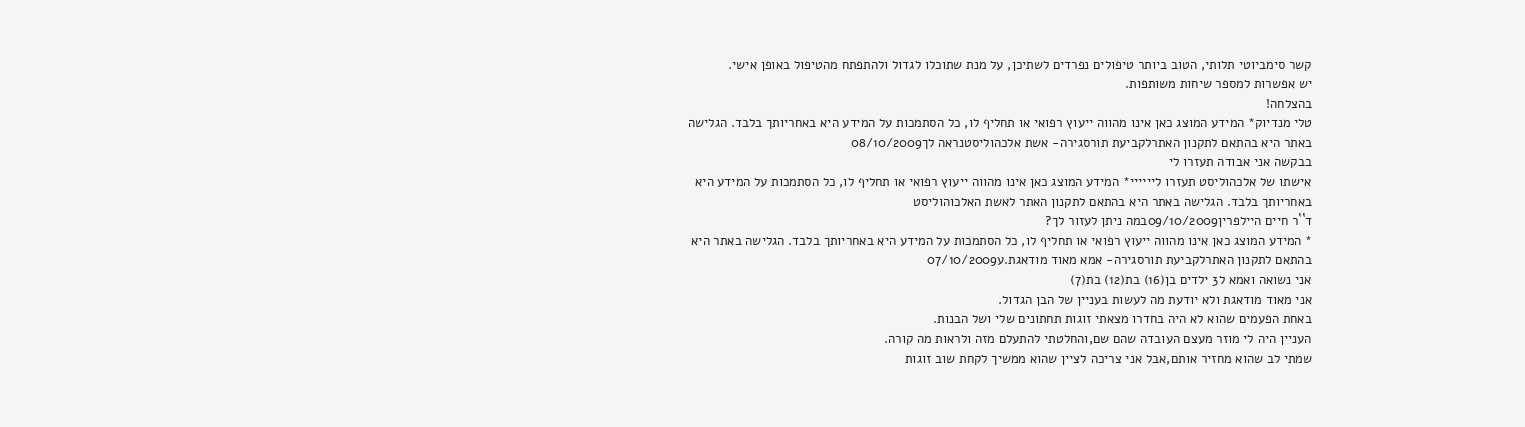קשר סימביוטי תלותי, הטוב ביותר טיפולים נפרדים לשתיכן, על מנת שתוכלו לגדול ולהתפתח מהטיפול באופן אישי.
יש אפשרות למספר שיחות משותפות.
בהצלחה!
טלי מנדיוק* המידע המוצג כאן אינו מהווה ייעוץ רפואי או תחליף לו, כל הסתמכות על המידע היא באחריותך בלבד. הגלישה באתר היא בהתאם לתקנון האתרלקביעת תורסגירה- אשת אלכהוליסטנראה לך08/10/2009
בבקשה אני אבודה תעזרו לי
אישתו של אלכהוליסט תעזרו ליייייי* המידע המוצג כאן אינו מהווה ייעוץ רפואי או תחליף לו, כל הסתמכות על המידע היא באחריותך בלבד. הגלישה באתר היא בהתאם לתקנון האתר לאשת האלכוהוליסט
ד``ר חיים היילפרין09/10/2009במה ניתן לעזור לך?
* המידע המוצג כאן אינו מהווה ייעוץ רפואי או תחליף לו, כל הסתמכות על המידע היא באחריותך בלבד. הגלישה באתר היא בהתאם לתקנון האתרלקביעת תורסגירה- אמא מאוד מודאגת.ע07/10/2009
אני נשואה ואמא ל3 ילדים בן(16) בת(12) בת(7)
אני מאוד מודאגת ולא יודעת מה לעשות בעניין של הבן הגדול.
באחת הפעמים שהוא לא היה בחדרו מצאתי זוגות תחתונים שלי ושל הבנות.
העניין היה לי מוזר מעצם העובדה שהם שם,והחלטתי להתעלם מזה ולראות מה קורה.
שמתי לב שהוא מחזיר אותם,אבל אני צריכה לציין שהוא ממשיך לקחת שוב זוגות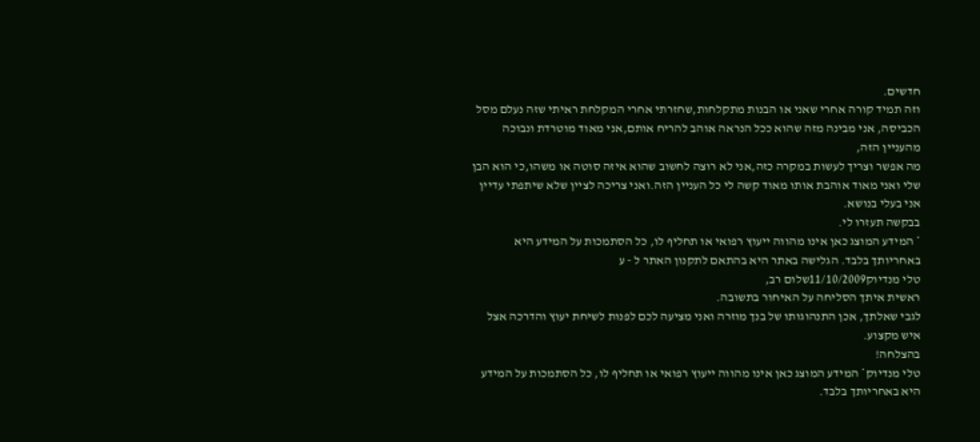חדשים.
וזה תמיד קורה אחרי שאני או הבנות מתקלחות,שחזרתי אחרי המקלחת ראיתי שזה נעלם מסל הכביסה, אני מבינה מזה שהוא ככל הנראה אוהב להריח אותם,אני מאוד מוטרדת ונבוכה מהעניין הזה,
מה אפשר וצריך לעשות במקרה כזה,אני לא רוצה לחשוב שהוא איזה סוטה או משהו,כי הוא הבן שלי ואני מאוד אוהבת אותו מאוד קשה לי כל העניין הזה.ואני צריכה לציין שלא שיתפתי עדיין אני בעלי בנושא.
בבקשה תעזרו לי.
* המידע המוצג כאן אינו מהווה ייעוץ רפואי או תחליף לו, כל הסתמכות על המידע היא באחריותך בלבד. הגלישה באתר היא בהתאם לתקנון האתר ל - ע
טלי מנדיוק11/10/2009שלום רב,
ראשית איתך הסליחה על האיחור בתשובה.
לגבי שאלתך, אכן התנהוגותו של בנך מוזרה ואני מציעה לכם לפנות לשיחת יעוץ והדרכה אצל איש מקצוע.
בהצלחה!
טלי מנדיוק* המידע המוצג כאן אינו מהווה ייעוץ רפואי או תחליף לו, כל הסתמכות על המידע היא באחריותך בלבד.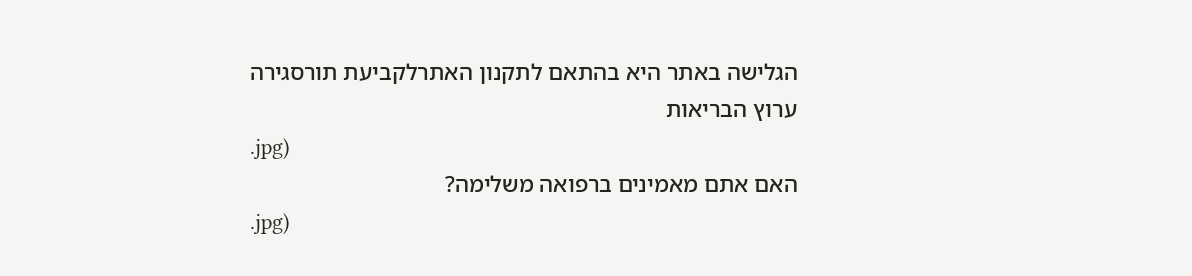הגלישה באתר היא בהתאם לתקנון האתרלקביעת תורסגירה
ערוץ הבריאות
.jpg)
האם אתם מאמינים ברפואה משלימה?
.jpg)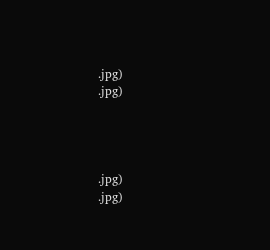.jpg)
.jpg)




.jpg)
.jpg)